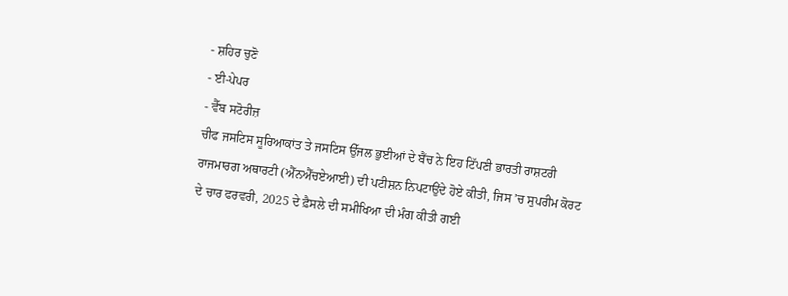- ਸ਼ਹਿਰ ਚੁਣੋ
- ਈ-ਪੇਪਰ
- ਵੈੱਬ ਸਟੋਰੀਜ਼
ਚੀਫ ਜਸਟਿਸ ਸੂਰਿਆਕਾਂਤ ਤੇ ਜਸਟਿਸ ਉੱਜਲ ਭੁਈਆਂ ਦੇ ਬੈਂਚ ਨੇ ਇਹ ਟਿੱਪਣੀ ਭਾਰਤੀ ਰਾਸ਼ਟਰੀ ਰਾਜਮਾਰਗ ਅਥਾਰਟੀ (ਐੱਨਐੱਚਏਆਈ) ਦੀ ਪਟੀਸ਼ਨ ਨਿਪਟਾਉਂਦੇ ਹੋਏ ਕੀਤੀ, ਜਿਸ ’ਚ ਸੁਪਰੀਮ ਕੋਰਟ ਦੇ ਚਾਰ ਫਰਵਰੀ, 2025 ਦੇ ਫ਼ੈਸਲੇ ਦੀ ਸਮੀਖਿਆ ਦੀ ਮੰਗ ਕੀਤੀ ਗਈ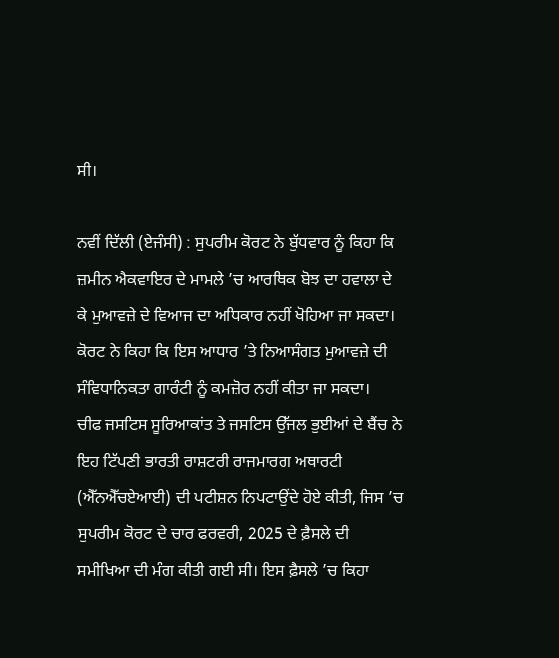ਸੀ।

ਨਵੀਂ ਦਿੱਲੀ (ਏਜੰਸੀ) : ਸੁਪਰੀਮ ਕੋਰਟ ਨੇ ਬੁੱਧਵਾਰ ਨੂੰ ਕਿਹਾ ਕਿ ਜ਼ਮੀਨ ਐਕਵਾਇਰ ਦੇ ਮਾਮਲੇ ’ਚ ਆਰਥਿਕ ਬੋਝ ਦਾ ਹਵਾਲਾ ਦੇ ਕੇ ਮੁਆਵਜ਼ੇ ਦੇ ਵਿਆਜ ਦਾ ਅਧਿਕਾਰ ਨਹੀਂ ਖੋਹਿਆ ਜਾ ਸਕਦਾ। ਕੋਰਟ ਨੇ ਕਿਹਾ ਕਿ ਇਸ ਆਧਾਰ ’ਤੇ ਨਿਆਸੰਗਤ ਮੁਆਵਜ਼ੇ ਦੀ ਸੰਵਿਧਾਨਿਕਤਾ ਗਾਰੰਟੀ ਨੂੰ ਕਮਜ਼ੋਰ ਨਹੀਂ ਕੀਤਾ ਜਾ ਸਕਦਾ।
ਚੀਫ ਜਸਟਿਸ ਸੂਰਿਆਕਾਂਤ ਤੇ ਜਸਟਿਸ ਉੱਜਲ ਭੁਈਆਂ ਦੇ ਬੈਂਚ ਨੇ ਇਹ ਟਿੱਪਣੀ ਭਾਰਤੀ ਰਾਸ਼ਟਰੀ ਰਾਜਮਾਰਗ ਅਥਾਰਟੀ (ਐੱਨਐੱਚਏਆਈ) ਦੀ ਪਟੀਸ਼ਨ ਨਿਪਟਾਉਂਦੇ ਹੋਏ ਕੀਤੀ, ਜਿਸ ’ਚ ਸੁਪਰੀਮ ਕੋਰਟ ਦੇ ਚਾਰ ਫਰਵਰੀ, 2025 ਦੇ ਫ਼ੈਸਲੇ ਦੀ ਸਮੀਖਿਆ ਦੀ ਮੰਗ ਕੀਤੀ ਗਈ ਸੀ। ਇਸ ਫ਼ੈਸਲੇ ’ਚ ਕਿਹਾ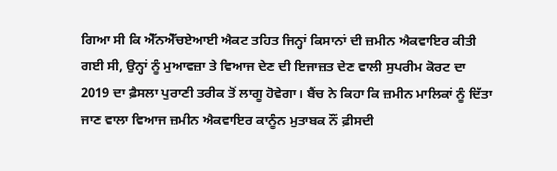ਗਿਆ ਸੀ ਕਿ ਐੱਨਐੱਚਏਆਈ ਐਕਟ ਤਹਿਤ ਜਿਨ੍ਹਾਂ ਕਿਸਾਨਾਂ ਦੀ ਜ਼ਮੀਨ ਐਕਵਾਇਰ ਕੀਤੀ ਗਈ ਸੀ, ਉਨ੍ਹਾਂ ਨੂੰ ਮੁਆਵਜ਼ਾ ਤੇ ਵਿਆਜ ਦੇਣ ਦੀ ਇਜਾਜ਼ਤ ਦੇਣ ਵਾਲੀ ਸੁਪਰੀਮ ਕੋਰਟ ਦਾ 2019 ਦਾ ਫ਼ੈਸਲਾ ਪੁਰਾਣੀ ਤਰੀਕ ਤੋਂ ਲਾਗੂ ਹੋਵੇਗਾ। ਬੈਂਚ ਨੇ ਕਿਹਾ ਕਿ ਜ਼ਮੀਨ ਮਾਲਿਕਾਂ ਨੂੰ ਦਿੱਤਾ ਜਾਣ ਵਾਲਾ ਵਿਆਜ ਜ਼ਮੀਨ ਐਕਵਾਇਰ ਕਾਨੂੰਨ ਮੁਤਾਬਕ ਨੌਂ ਫ਼ੀਸਦੀ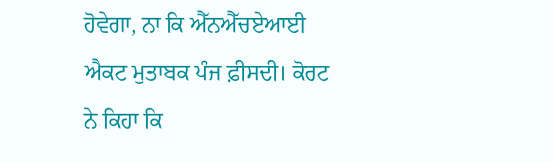ਹੋਵੇਗਾ, ਨਾ ਕਿ ਐੱਨਐੱਚਏਆਈ ਐਕਟ ਮੁਤਾਬਕ ਪੰਜ ਫ਼ੀਸਦੀ। ਕੋਰਟ ਨੇ ਕਿਹਾ ਕਿ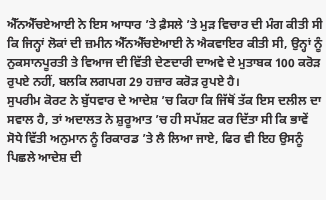ਐੱਨਐੱਚਏਆਈ ਨੇ ਇਸ ਆਧਾਰ ’ਤੇ ਫ਼ੈਸਲੇ ’ਤੇ ਮੁੜ ਵਿਚਾਰ ਦੀ ਮੰਗ ਕੀਤੀ ਸੀ ਕਿ ਜਿਨ੍ਹਾਂ ਲੋਕਾਂ ਦੀ ਜ਼ਮੀਨ ਐੱਨਐੱਚਏਆਈ ਨੇ ਐਕਵਾਇਰ ਕੀਤੀ ਸੀ, ਉਨ੍ਹਾਂ ਨੂੰ ਨੁਕਸਾਨਪੂਰਤੀ ਤੇ ਵਿਆਜ ਦੀ ਵਿੱਤੀ ਦੇਣਦਾਰੀ ਦਾਅਵੇ ਦੇ ਮੁਤਾਬਕ 100 ਕਰੋੜ ਰੁਪਏ ਨਹੀਂ, ਬਲਕਿ ਲਗਪਗ 29 ਹਜ਼ਾਰ ਕਰੋੜ ਰੁਪਏ ਹੈ।
ਸੁਪਰੀਮ ਕੋਰਟ ਨੇ ਬੁੱਧਵਾਰ ਦੇ ਆਦੇਸ਼ ’ਚ ਕਿਹਾ ਕਿ ਜਿੱਥੋਂ ਤੱਕ ਇਸ ਦਲੀਲ ਦਾ ਸਵਾਲ ਹੈ, ਤਾਂ ਅਦਾਲਤ ਨੇ ਸ਼ੁਰੂਆਤ ’ਚ ਹੀ ਸਪੱਸ਼ਟ ਕਰ ਦਿੱਤਾ ਸੀ ਕਿ ਭਾਵੇਂ ਸੋਧੇ ਵਿੱਤੀ ਅਨੁਮਾਨ ਨੂੰ ਰਿਕਾਰਡ ’ਤੇ ਲੈ ਲਿਆ ਜਾਏ, ਫਿਰ ਵੀ ਇਹ ਉਸਨੂੰ ਪਿਛਲੇ ਆਦੇਸ਼ ਦੀ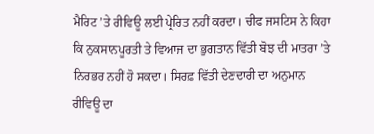ਮੈਰਿਟ ’ਤੇ ਰੀਵਿਊ ਲਈ ਪ੍ਰੇਰਿਤ ਨਹੀਂ ਕਰਦਾ। ਚੀਫ ਜਸਟਿਸ ਨੇ ਕਿਹਾ ਕਿ ਨੁਕਸਾਨਪੂਰਤੀ ਤੇ ਵਿਆਜ ਦਾ ਭੁਗਤਾਨ ਵਿੱਤੀ ਬੋਝ ਦੀ ਮਾਤਰਾ ’ਤੇ ਨਿਰਭਰ ਨਹੀਂ ਹੋ ਸਕਦਾ। ਸਿਰਫ਼ ਵਿੱਤੀ ਦੇਣਦਾਰੀ ਦਾ ਅਨੁਮਾਨ ਰੀਵਿਊ ਦਾ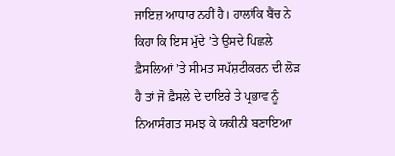ਜਾਇਜ਼ ਆਧਾਰ ਨਹੀਂ ਹੈ। ਹਾਲਾਂਕਿ ਬੈਂਚ ਨੇ ਕਿਹਾ ਕਿ ਇਸ ਮੁੱਦੇ ’ਤੇ ਉਸਦੇ ਪਿਛਲੇ ਫ਼ੈਸਲਿਆਂ ’ਤੇ ਸੀਮਤ ਸਪੱਸ਼ਟੀਕਰਨ ਦੀ ਲੋੜ ਹੈ ਤਾਂ ਜੋ ਫ਼ੈਸਲੇ ਦੇ ਦਾਇਰੇ ਤੇ ਪ੍ਰਭਾਵ ਨੂੰ ਨਿਆਸੰਗਤ ਸਮਝ ਕੇ ਯਕੀਨੀ ਬਣਾਇਆ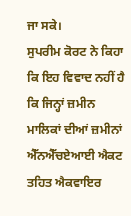ਜਾ ਸਕੇ।
ਸੁਪਰੀਮ ਕੋਰਟ ਨੇ ਕਿਹਾ ਕਿ ਇਹ ਵਿਵਾਦ ਨਹੀਂ ਹੈ ਕਿ ਜਿਨ੍ਹਾਂ ਜ਼ਮੀਨ ਮਾਲਿਕਾਂ ਦੀਆਂ ਜ਼ਮੀਨਾਂ ਐੱਨਐੱਚਏਆਈ ਐਕਟ ਤਹਿਤ ਐਕਵਾਇਰ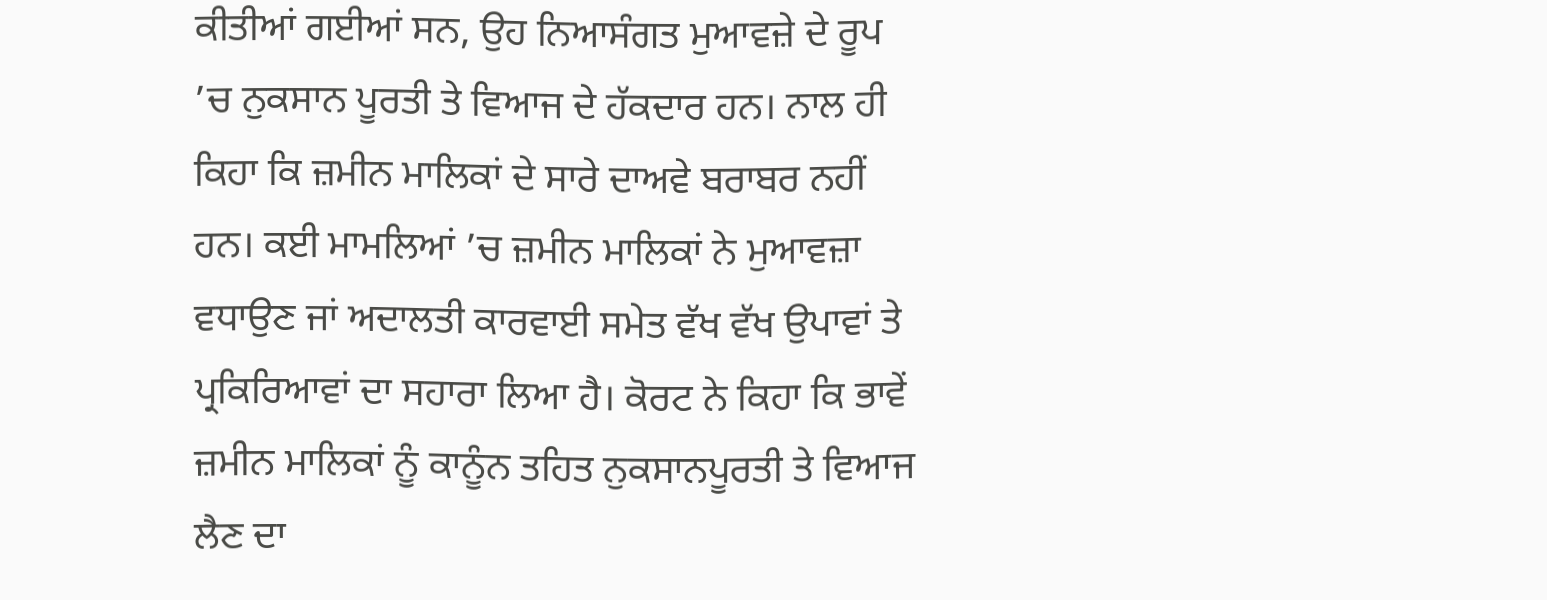ਕੀਤੀਆਂ ਗਈਆਂ ਸਨ, ਉਹ ਨਿਆਸੰਗਤ ਮੁਆਵਜ਼ੇ ਦੇ ਰੂਪ ’ਚ ਨੁਕਸਾਨ ਪੂਰਤੀ ਤੇ ਵਿਆਜ ਦੇ ਹੱਕਦਾਰ ਹਨ। ਨਾਲ ਹੀ ਕਿਹਾ ਕਿ ਜ਼ਮੀਨ ਮਾਲਿਕਾਂ ਦੇ ਸਾਰੇ ਦਾਅਵੇ ਬਰਾਬਰ ਨਹੀਂ ਹਨ। ਕਈ ਮਾਮਲਿਆਂ ’ਚ ਜ਼ਮੀਨ ਮਾਲਿਕਾਂ ਨੇ ਮੁਆਵਜ਼ਾ ਵਧਾਉਣ ਜਾਂ ਅਦਾਲਤੀ ਕਾਰਵਾਈ ਸਮੇਤ ਵੱਖ ਵੱਖ ਉਪਾਵਾਂ ਤੇ ਪ੍ਰਕਿਰਿਆਵਾਂ ਦਾ ਸਹਾਰਾ ਲਿਆ ਹੈ। ਕੋਰਟ ਨੇ ਕਿਹਾ ਕਿ ਭਾਵੇਂ ਜ਼ਮੀਨ ਮਾਲਿਕਾਂ ਨੂੰ ਕਾਨੂੰਨ ਤਹਿਤ ਨੁਕਸਾਨਪੂਰਤੀ ਤੇ ਵਿਆਜ ਲੈਣ ਦਾ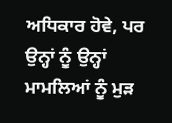ਅਧਿਕਾਰ ਹੋਵੇ, ਪਰ ਉਨ੍ਹਾਂ ਨੂੰ ਉਨ੍ਹਾਂ ਮਾਮਲਿਆਂ ਨੂੰ ਮੁੜ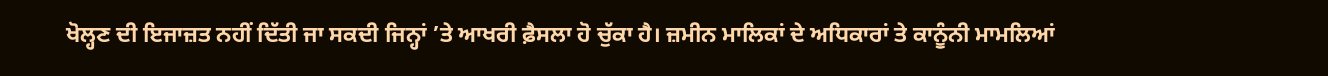ਖੋਲ੍ਹਣ ਦੀ ਇਜਾਜ਼ਤ ਨਹੀਂ ਦਿੱਤੀ ਜਾ ਸਕਦੀ ਜਿਨ੍ਹਾਂ ’ਤੇ ਆਖਰੀ ਫ਼ੈਸਲਾ ਹੋ ਚੁੱਕਾ ਹੈ। ਜ਼ਮੀਨ ਮਾਲਿਕਾਂ ਦੇ ਅਧਿਕਾਰਾਂ ਤੇ ਕਾਨੂੰਨੀ ਮਾਮਲਿਆਂ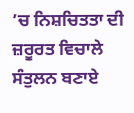’ਚ ਨਿਸ਼ਚਿਤਤਾ ਦੀ ਜ਼ਰੂਰਤ ਵਿਚਾਲੇ ਸੰਤੁਲਨ ਬਣਾਏ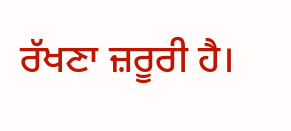ਰੱਖਣਾ ਜ਼ਰੂਰੀ ਹੈ।